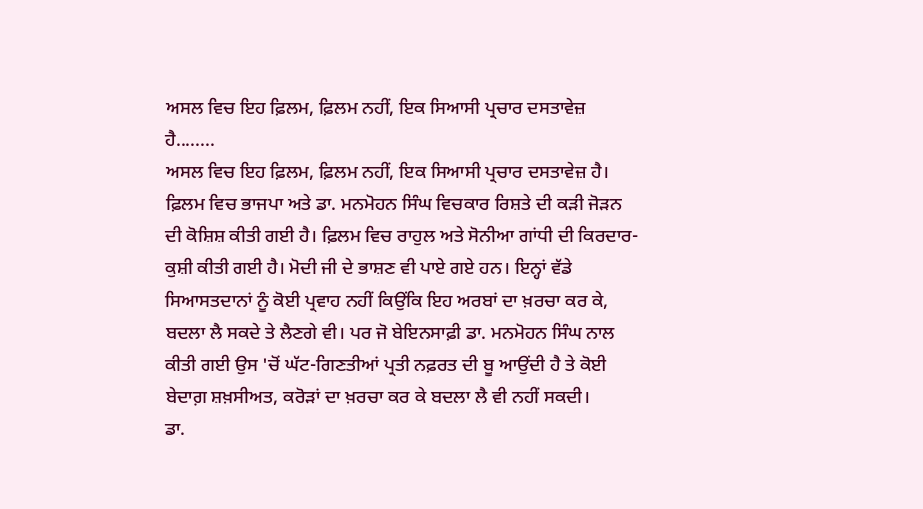ਅਸਲ ਵਿਚ ਇਹ ਫ਼ਿਲਮ, ਫ਼ਿਲਮ ਨਹੀਂ, ਇਕ ਸਿਆਸੀ ਪ੍ਰਚਾਰ ਦਸਤਾਵੇਜ਼ ਹੈ........
ਅਸਲ ਵਿਚ ਇਹ ਫ਼ਿਲਮ, ਫ਼ਿਲਮ ਨਹੀਂ, ਇਕ ਸਿਆਸੀ ਪ੍ਰਚਾਰ ਦਸਤਾਵੇਜ਼ ਹੈ। ਫ਼ਿਲਮ ਵਿਚ ਭਾਜਪਾ ਅਤੇ ਡਾ. ਮਨਮੋਹਨ ਸਿੰਘ ਵਿਚਕਾਰ ਰਿਸ਼ਤੇ ਦੀ ਕੜੀ ਜੋੜਨ ਦੀ ਕੋਸ਼ਿਸ਼ ਕੀਤੀ ਗਈ ਹੈ। ਫ਼ਿਲਮ ਵਿਚ ਰਾਹੁਲ ਅਤੇ ਸੋਨੀਆ ਗਾਂਧੀ ਦੀ ਕਿਰਦਾਰ-ਕੁਸ਼ੀ ਕੀਤੀ ਗਈ ਹੈ। ਮੋਦੀ ਜੀ ਦੇ ਭਾਸ਼ਣ ਵੀ ਪਾਏ ਗਏ ਹਨ। ਇਨ੍ਹਾਂ ਵੱਡੇ ਸਿਆਸਤਦਾਨਾਂ ਨੂੰ ਕੋਈ ਪ੍ਰਵਾਹ ਨਹੀਂ ਕਿਉਂਕਿ ਇਹ ਅਰਬਾਂ ਦਾ ਖ਼ਰਚਾ ਕਰ ਕੇ, ਬਦਲਾ ਲੈ ਸਕਦੇ ਤੇ ਲੈਣਗੇ ਵੀ। ਪਰ ਜੋ ਬੇਇਨਸਾਫ਼ੀ ਡਾ. ਮਨਮੋਹਨ ਸਿੰਘ ਨਾਲ ਕੀਤੀ ਗਈ ਉਸ 'ਚੋਂ ਘੱਟ-ਗਿਣਤੀਆਂ ਪ੍ਰਤੀ ਨਫ਼ਰਤ ਦੀ ਬੂ ਆਉਂਦੀ ਹੈ ਤੇ ਕੋਈ ਬੇਦਾਗ਼ ਸ਼ਖ਼ਸੀਅਤ, ਕਰੋੜਾਂ ਦਾ ਖ਼ਰਚਾ ਕਰ ਕੇ ਬਦਲਾ ਲੈ ਵੀ ਨਹੀਂ ਸਕਦੀ।
ਡਾ.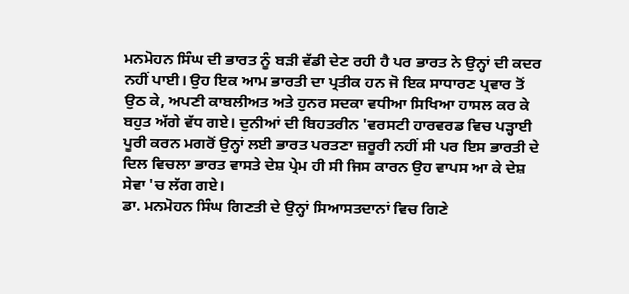ਮਨਮੋਹਨ ਸਿੰਘ ਦੀ ਭਾਰਤ ਨੂੰ ਬੜੀ ਵੱਡੀ ਦੇਣ ਰਹੀ ਹੈ ਪਰ ਭਾਰਤ ਨੇ ਉਨ੍ਹਾਂ ਦੀ ਕਦਰ ਨਹੀਂ ਪਾਈ। ਉਹ ਇਕ ਆਮ ਭਾਰਤੀ ਦਾ ਪ੍ਰਤੀਕ ਹਨ ਜੋ ਇਕ ਸਾਧਾਰਣ ਪ੍ਰਵਾਰ ਤੋਂ ਉਠ ਕੇ, ਅਪਣੀ ਕਾਬਲੀਅਤ ਅਤੇ ਹੁਨਰ ਸਦਕਾ ਵਧੀਆ ਸਿਖਿਆ ਹਾਸਲ ਕਰ ਕੇ ਬਹੁਤ ਅੱਗੇ ਵੱਧ ਗਏ। ਦੁਨੀਆਂ ਦੀ ਬਿਹਤਰੀਨ 'ਵਰਸਟੀ ਹਾਰਵਰਡ ਵਿਚ ਪੜ੍ਹਾਈ ਪੂਰੀ ਕਰਨ ਮਗਰੋਂ ਉਨ੍ਹਾਂ ਲਈ ਭਾਰਤ ਪਰਤਣਾ ਜ਼ਰੂਰੀ ਨਹੀਂ ਸੀ ਪਰ ਇਸ ਭਾਰਤੀ ਦੇ ਦਿਲ ਵਿਚਲਾ ਭਾਰਤ ਵਾਸਤੇ ਦੇਸ਼ ਪ੍ਰੇਮ ਹੀ ਸੀ ਜਿਸ ਕਾਰਨ ਉਹ ਵਾਪਸ ਆ ਕੇ ਦੇਸ਼ ਸੇਵਾ 'ਚ ਲੱਗ ਗਏ।
ਡਾ. ਮਨਮੋਹਨ ਸਿੰਘ ਗਿਣਤੀ ਦੇ ਉਨ੍ਹਾਂ ਸਿਆਸਤਦਾਨਾਂ ਵਿਚ ਗਿਣੇ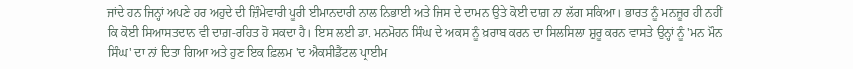ਜਾਂਦੇ ਹਨ ਜਿਨ੍ਹਾਂ ਅਪਣੇ ਹਰ ਅਹੁਦੇ ਦੀ ਜ਼ਿੰਮੇਵਾਰੀ ਪੂਰੀ ਈਮਾਨਦਾਰੀ ਨਾਲ ਨਿਭਾਈ ਅਤੇ ਜਿਸ ਦੇ ਦਾਮਨ ਉਤੇ ਕੋਈ ਦਾਗ਼ ਨਾ ਲੱਗ ਸਕਿਆ। ਭਾਰਤ ਨੂੰ ਮਨਜ਼ੂਰ ਹੀ ਨਹੀਂ ਕਿ ਕੋਈ ਸਿਆਸਤਦਾਨ ਵੀ ਦਾਗ਼-ਰਹਿਤ ਹੋ ਸਕਦਾ ਹੈ। ਇਸ ਲਈ ਡਾ. ਮਨਮੋਹਨ ਸਿੰਘ ਦੇ ਅਕਸ ਨੂੰ ਖ਼ਰਾਬ ਕਰਨ ਦਾ ਸਿਲਸਿਲਾ ਸ਼ੁਰੂ ਕਰਨ ਵਾਸਤੇ ਉਨ੍ਹਾਂ ਨੂੰ 'ਮਨ ਮੌਨ ਸਿੰਘ' ਦਾ ਨਾਂ ਦਿਤਾ ਗਿਆ ਅਤੇ ਹੁਣ ਇਕ ਫ਼ਿਲਮ 'ਦ ਐਕਸੀਡੈਂਟਲ ਪ੍ਰਾਈਮ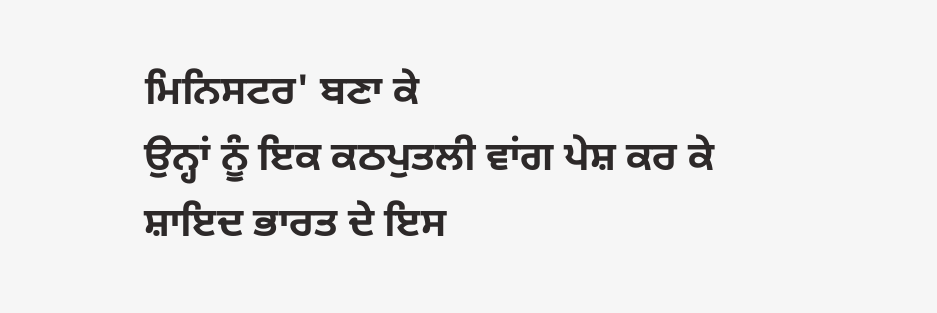ਮਿਨਿਸਟਰ' ਬਣਾ ਕੇ
ਉਨ੍ਹਾਂ ਨੂੰ ਇਕ ਕਠਪੁਤਲੀ ਵਾਂਗ ਪੇਸ਼ ਕਰ ਕੇ ਸ਼ਾਇਦ ਭਾਰਤ ਦੇ ਇਸ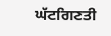ਘੱਟਗਿਣਤੀ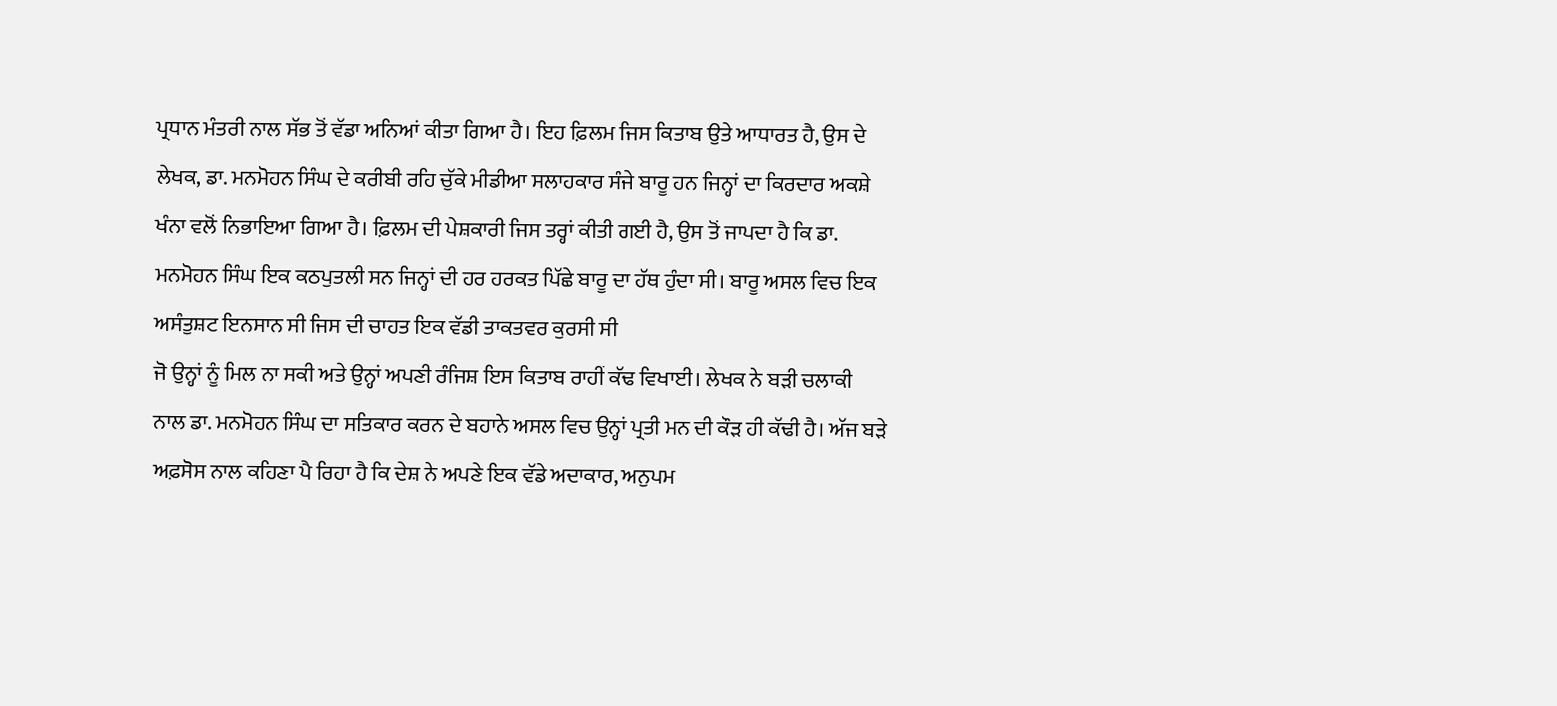ਪ੍ਰਧਾਨ ਮੰਤਰੀ ਨਾਲ ਸੱਭ ਤੋਂ ਵੱਡਾ ਅਨਿਆਂ ਕੀਤਾ ਗਿਆ ਹੈ। ਇਹ ਫ਼ਿਲਮ ਜਿਸ ਕਿਤਾਬ ਉਤੇ ਆਧਾਰਤ ਹੈ, ਉਸ ਦੇ ਲੇਖਕ, ਡਾ. ਮਨਮੋਹਨ ਸਿੰਘ ਦੇ ਕਰੀਬੀ ਰਹਿ ਚੁੱਕੇ ਮੀਡੀਆ ਸਲਾਹਕਾਰ ਸੰਜੇ ਬਾਰੂ ਹਨ ਜਿਨ੍ਹਾਂ ਦਾ ਕਿਰਦਾਰ ਅਕਸ਼ੇ ਖੰਨਾ ਵਲੋਂ ਨਿਭਾਇਆ ਗਿਆ ਹੈ। ਫ਼ਿਲਮ ਦੀ ਪੇਸ਼ਕਾਰੀ ਜਿਸ ਤਰ੍ਹਾਂ ਕੀਤੀ ਗਈ ਹੈ, ਉਸ ਤੋਂ ਜਾਪਦਾ ਹੈ ਕਿ ਡਾ. ਮਨਮੋਹਨ ਸਿੰਘ ਇਕ ਕਠਪੁਤਲੀ ਸਨ ਜਿਨ੍ਹਾਂ ਦੀ ਹਰ ਹਰਕਤ ਪਿੱਛੇ ਬਾਰੂ ਦਾ ਹੱਥ ਹੁੰਦਾ ਸੀ। ਬਾਰੂ ਅਸਲ ਵਿਚ ਇਕ ਅਸੰਤੁਸ਼ਟ ਇਨਸਾਨ ਸੀ ਜਿਸ ਦੀ ਚਾਹਤ ਇਕ ਵੱਡੀ ਤਾਕਤਵਰ ਕੁਰਸੀ ਸੀ
ਜੋ ਉਨ੍ਹਾਂ ਨੂੰ ਮਿਲ ਨਾ ਸਕੀ ਅਤੇ ਉਨ੍ਹਾਂ ਅਪਣੀ ਰੰਜਿਸ਼ ਇਸ ਕਿਤਾਬ ਰਾਹੀਂ ਕੱਢ ਵਿਖਾਈ। ਲੇਖਕ ਨੇ ਬੜੀ ਚਲਾਕੀ ਨਾਲ ਡਾ. ਮਨਮੋਹਨ ਸਿੰਘ ਦਾ ਸਤਿਕਾਰ ਕਰਨ ਦੇ ਬਹਾਨੇ ਅਸਲ ਵਿਚ ਉਨ੍ਹਾਂ ਪ੍ਰਤੀ ਮਨ ਦੀ ਕੌੜ ਹੀ ਕੱਢੀ ਹੈ। ਅੱਜ ਬੜੇ ਅਫ਼ਸੋਸ ਨਾਲ ਕਹਿਣਾ ਪੈ ਰਿਹਾ ਹੈ ਕਿ ਦੇਸ਼ ਨੇ ਅਪਣੇ ਇਕ ਵੱਡੇ ਅਦਾਕਾਰ, ਅਨੁਪਮ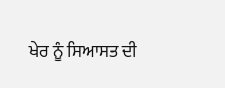ਖੇਰ ਨੂੰ ਸਿਆਸਤ ਦੀ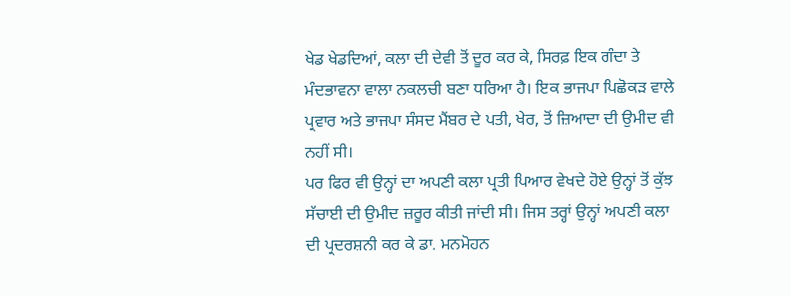ਖੇਡ ਖੇਡਦਿਆਂ, ਕਲਾ ਦੀ ਦੇਵੀ ਤੋਂ ਦੂਰ ਕਰ ਕੇ, ਸਿਰਫ਼ ਇਕ ਗੰਦਾ ਤੇ ਮੰਦਭਾਵਨਾ ਵਾਲਾ ਨਕਲਚੀ ਬਣਾ ਧਰਿਆ ਹੈ। ਇਕ ਭਾਜਪਾ ਪਿਛੋਕੜ ਵਾਲੇ ਪ੍ਰਵਾਰ ਅਤੇ ਭਾਜਪਾ ਸੰਸਦ ਮੈਂਬਰ ਦੇ ਪਤੀ, ਖੇਰ, ਤੋਂ ਜ਼ਿਆਦਾ ਦੀ ਉਮੀਦ ਵੀ ਨਹੀਂ ਸੀ।
ਪਰ ਫਿਰ ਵੀ ਉਨ੍ਹਾਂ ਦਾ ਅਪਣੀ ਕਲਾ ਪ੍ਰਤੀ ਪਿਆਰ ਵੇਖਦੇ ਹੋਏ ਉਨ੍ਹਾਂ ਤੋਂ ਕੁੱਝ ਸੱਚਾਈ ਦੀ ਉਮੀਦ ਜ਼ਰੂਰ ਕੀਤੀ ਜਾਂਦੀ ਸੀ। ਜਿਸ ਤਰ੍ਹਾਂ ਉਨ੍ਹਾਂ ਅਪਣੀ ਕਲਾ ਦੀ ਪ੍ਰਦਰਸ਼ਨੀ ਕਰ ਕੇ ਡਾ. ਮਨਮੋਹਨ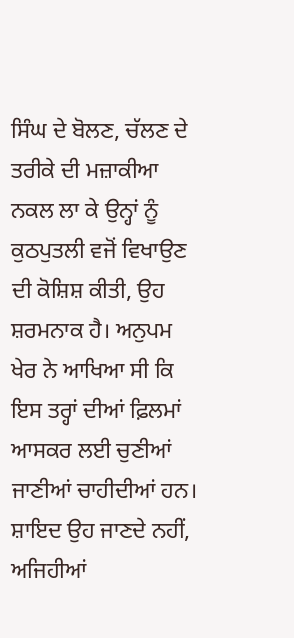ਸਿੰਘ ਦੇ ਬੋਲਣ, ਚੱਲਣ ਦੇ ਤਰੀਕੇ ਦੀ ਮਜ਼ਾਕੀਆ ਨਕਲ ਲਾ ਕੇ ਉਨ੍ਹਾਂ ਨੂੰ ਕੁਠਪੁਤਲੀ ਵਜੋਂ ਵਿਖਾਉਣ ਦੀ ਕੋਸ਼ਿਸ਼ ਕੀਤੀ, ਉਹ ਸ਼ਰਮਨਾਕ ਹੈ। ਅਨੁਪਮ ਖੇਰ ਨੇ ਆਖਿਆ ਸੀ ਕਿ ਇਸ ਤਰ੍ਹਾਂ ਦੀਆਂ ਫ਼ਿਲਮਾਂ ਆਸਕਰ ਲਈ ਚੁਣੀਆਂ ਜਾਣੀਆਂ ਚਾਹੀਦੀਆਂ ਹਨ। ਸ਼ਾਇਦ ਉਹ ਜਾਣਦੇ ਨਹੀਂ, ਅਜਿਹੀਆਂ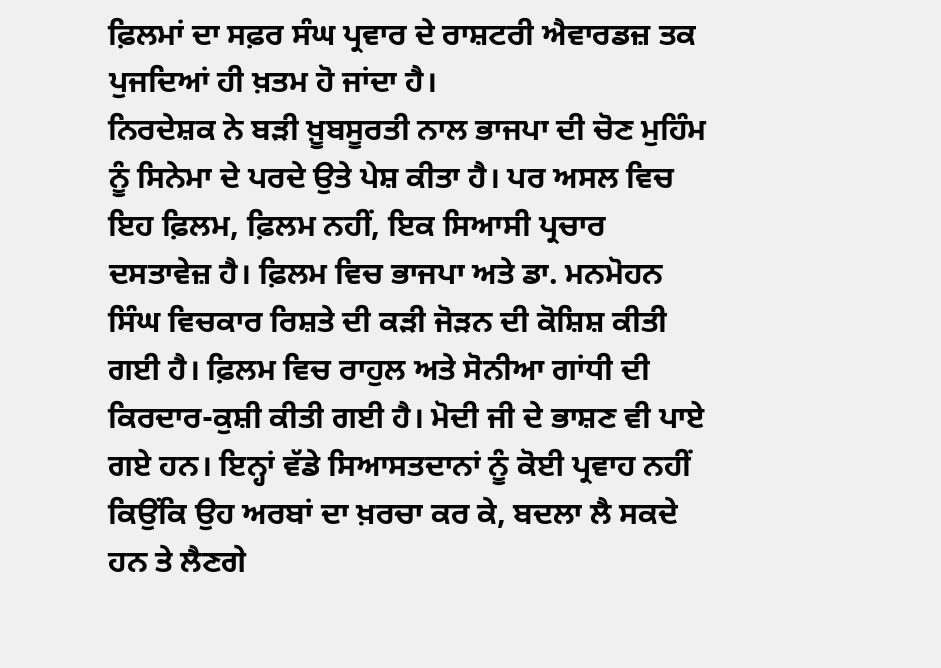ਫ਼ਿਲਮਾਂ ਦਾ ਸਫ਼ਰ ਸੰਘ ਪ੍ਰਵਾਰ ਦੇ ਰਾਸ਼ਟਰੀ ਐਵਾਰਡਜ਼ ਤਕ ਪੁਜਦਿਆਂ ਹੀ ਖ਼ਤਮ ਹੋ ਜਾਂਦਾ ਹੈ।
ਨਿਰਦੇਸ਼ਕ ਨੇ ਬੜੀ ਖ਼ੂਬਸੂਰਤੀ ਨਾਲ ਭਾਜਪਾ ਦੀ ਚੋਣ ਮੁਹਿੰਮ ਨੂੰ ਸਿਨੇਮਾ ਦੇ ਪਰਦੇ ਉਤੇ ਪੇਸ਼ ਕੀਤਾ ਹੈ। ਪਰ ਅਸਲ ਵਿਚ ਇਹ ਫ਼ਿਲਮ, ਫ਼ਿਲਮ ਨਹੀਂ, ਇਕ ਸਿਆਸੀ ਪ੍ਰਚਾਰ ਦਸਤਾਵੇਜ਼ ਹੈ। ਫ਼ਿਲਮ ਵਿਚ ਭਾਜਪਾ ਅਤੇ ਡਾ. ਮਨਮੋਹਨ ਸਿੰਘ ਵਿਚਕਾਰ ਰਿਸ਼ਤੇ ਦੀ ਕੜੀ ਜੋੜਨ ਦੀ ਕੋਸ਼ਿਸ਼ ਕੀਤੀ ਗਈ ਹੈ। ਫ਼ਿਲਮ ਵਿਚ ਰਾਹੁਲ ਅਤੇ ਸੋਨੀਆ ਗਾਂਧੀ ਦੀ ਕਿਰਦਾਰ-ਕੁਸ਼ੀ ਕੀਤੀ ਗਈ ਹੈ। ਮੋਦੀ ਜੀ ਦੇ ਭਾਸ਼ਣ ਵੀ ਪਾਏ ਗਏ ਹਨ। ਇਨ੍ਹਾਂ ਵੱਡੇ ਸਿਆਸਤਦਾਨਾਂ ਨੂੰ ਕੋਈ ਪ੍ਰਵਾਹ ਨਹੀਂ ਕਿਉਂਕਿ ਉਹ ਅਰਬਾਂ ਦਾ ਖ਼ਰਚਾ ਕਰ ਕੇ, ਬਦਲਾ ਲੈ ਸਕਦੇ ਹਨ ਤੇ ਲੈਣਗੇ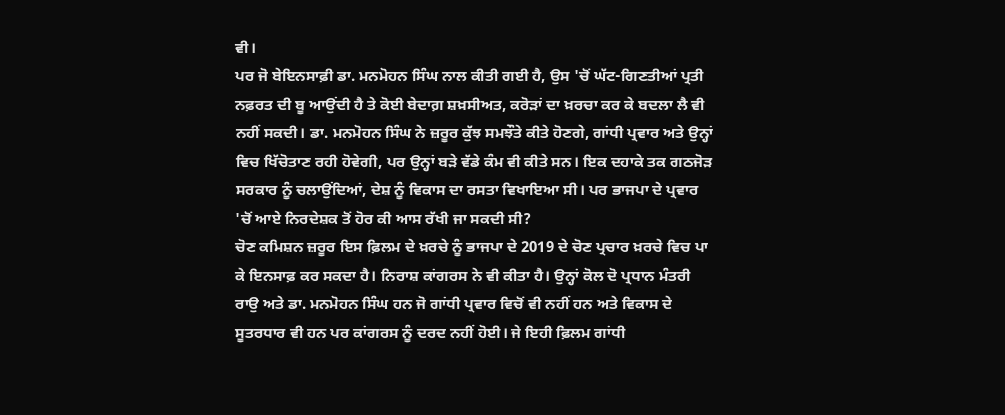ਵੀ।
ਪਰ ਜੋ ਬੇਇਨਸਾਫ਼ੀ ਡਾ. ਮਨਮੋਹਨ ਸਿੰਘ ਨਾਲ ਕੀਤੀ ਗਈ ਹੈ, ਉਸ 'ਚੋਂ ਘੱਟ-ਗਿਣਤੀਆਂ ਪ੍ਰਤੀ ਨਫ਼ਰਤ ਦੀ ਬੂ ਆਉਂਦੀ ਹੈ ਤੇ ਕੋਈ ਬੇਦਾਗ਼ ਸ਼ਖ਼ਸੀਅਤ, ਕਰੋੜਾਂ ਦਾ ਖ਼ਰਚਾ ਕਰ ਕੇ ਬਦਲਾ ਲੈ ਵੀ ਨਹੀਂ ਸਕਦੀ। ਡਾ. ਮਨਮੋਹਨ ਸਿੰਘ ਨੇ ਜ਼ਰੂਰ ਕੁੱਝ ਸਮਝੌਤੇ ਕੀਤੇ ਹੋਣਗੇ, ਗਾਂਧੀ ਪ੍ਰਵਾਰ ਅਤੇ ਉਨ੍ਹਾਂ ਵਿਚ ਖਿੱਚੋਤਾਣ ਰਹੀ ਹੋਵੇਗੀ, ਪਰ ਉਨ੍ਹਾਂ ਬੜੇ ਵੱਡੇ ਕੰਮ ਵੀ ਕੀਤੇ ਸਨ। ਇਕ ਦਹਾਕੇ ਤਕ ਗਠਜੋੜ ਸਰਕਾਰ ਨੂੰ ਚਲਾਉਂਦਿਆਂ, ਦੇਸ਼ ਨੂੰ ਵਿਕਾਸ ਦਾ ਰਸਤਾ ਵਿਖਾਇਆ ਸੀ। ਪਰ ਭਾਜਪਾ ਦੇ ਪ੍ਰਵਾਰ 'ਚੋਂ ਆਏ ਨਿਰਦੇਸ਼ਕ ਤੋਂ ਹੋਰ ਕੀ ਆਸ ਰੱਖੀ ਜਾ ਸਕਦੀ ਸੀ?
ਚੋਣ ਕਮਿਸ਼ਨ ਜ਼ਰੂਰ ਇਸ ਫ਼ਿਲਮ ਦੇ ਖ਼ਰਚੇ ਨੂੰ ਭਾਜਪਾ ਦੇ 2019 ਦੇ ਚੋਣ ਪ੍ਰਚਾਰ ਖ਼ਰਚੇ ਵਿਚ ਪਾ ਕੇ ਇਨਸਾਫ਼ ਕਰ ਸਕਦਾ ਹੈ। ਨਿਰਾਸ਼ ਕਾਂਗਰਸ ਨੇ ਵੀ ਕੀਤਾ ਹੈ। ਉਨ੍ਹਾਂ ਕੋਲ ਦੋ ਪ੍ਰਧਾਨ ਮੰਤਰੀ ਰਾਉ ਅਤੇ ਡਾ. ਮਨਮੋਹਨ ਸਿੰਘ ਹਨ ਜੋ ਗਾਂਧੀ ਪ੍ਰਵਾਰ ਵਿਚੋਂ ਵੀ ਨਹੀਂ ਹਨ ਅਤੇ ਵਿਕਾਸ ਦੇ ਸੂਤਰਧਾਰ ਵੀ ਹਨ ਪਰ ਕਾਂਗਰਸ ਨੂੰ ਦਰਦ ਨਹੀਂ ਹੋਈ। ਜੇ ਇਹੀ ਫ਼ਿਲਮ ਗਾਂਧੀ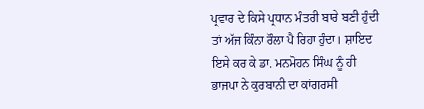ਪ੍ਰਵਾਰ ਦੇ ਕਿਸੇ ਪ੍ਰਧਾਨ ਮੰਤਰੀ ਬਾਰੇ ਬਣੀ ਹੁੰਦੀ ਤਾਂ ਅੱਜ ਕਿੰਨਾ ਰੌਲਾ ਪੈ ਰਿਹਾ ਹੁੰਦਾ। ਸ਼ਾਇਦ ਇਸੇ ਕਰ ਕੇ ਡਾ. ਮਨਮੋਹਨ ਸਿੰਘ ਨੂੰ ਹੀ ਭਾਜਪਾ ਨੇ ਕੁਰਬਾਨੀ ਦਾ ਕਾਂਗਰਸੀ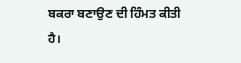ਬਕਰਾ ਬਣਾਉਣ ਦੀ ਹਿੰਮਤ ਕੀਤੀ ਹੈ।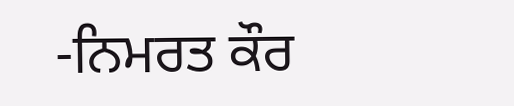-ਨਿਮਰਤ ਕੌਰ